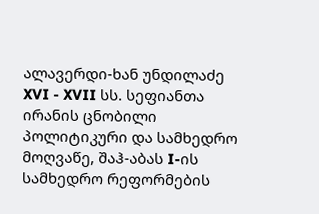ალავერდი-ხან უნდილაძე XVI - XVII სს. სეფიანთა ირანის ცნობილი პოლიტიკური და სამხედრო მოღვაწე, შაჰ-აბას I-ის სამხედრო რეფორმების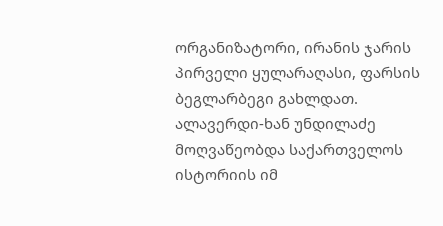ორგანიზატორი, ირანის ჯარის პირველი ყულარაღასი, ფარსის ბეგლარბეგი გახლდათ. ალავერდი-ხან უნდილაძე მოღვაწეობდა საქართველოს ისტორიის იმ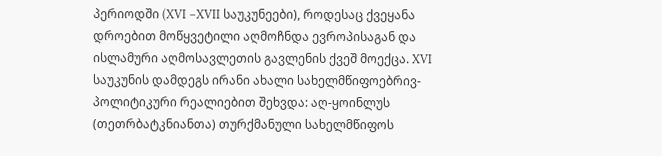პერიოდში (XVI –XVII საუკუნეები), როდესაც ქვეყანა დროებით მოწყვეტილი აღმოჩნდა ევროპისაგან და ისლამური აღმოსავლეთის გავლენის ქვეშ მოექცა. XVI საუკუნის დამდეგს ირანი ახალი სახელმწიფოებრივ-პოლიტიკური რეალიებით შეხვდა: აღ-ყოინლუს (თეთრბატკნიანთა) თურქმანული სახელმწიფოს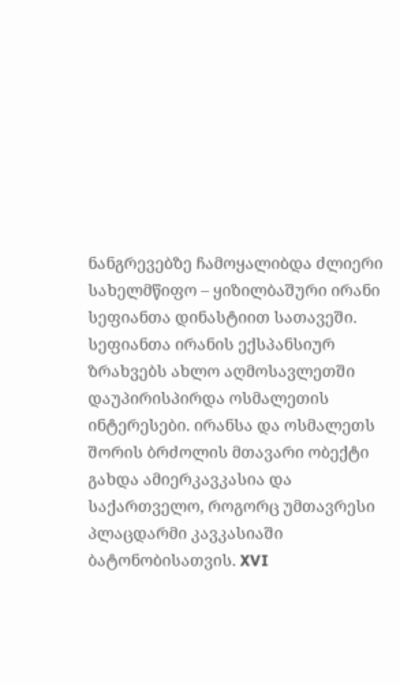ნანგრევებზე ჩამოყალიბდა ძლიერი სახელმწიფო – ყიზილბაშური ირანი სეფიანთა დინასტიით სათავეში. სეფიანთა ირანის ექსპანსიურ ზრახვებს ახლო აღმოსავლეთში დაუპირისპირდა ოსმალეთის ინტერესები. ირანსა და ოსმალეთს შორის ბრძოლის მთავარი ობექტი გახდა ამიერკავკასია და საქართველო, როგორც უმთავრესი პლაცდარმი კავკასიაში ბატონობისათვის. XVI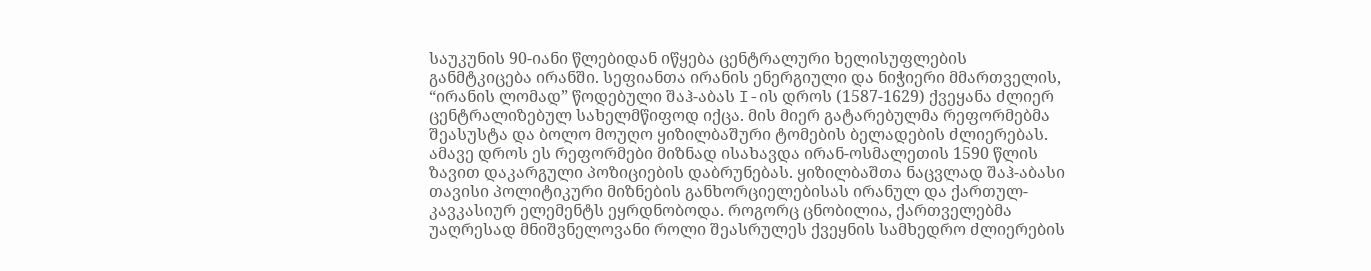საუკუნის 90-იანი წლებიდან იწყება ცენტრალური ხელისუფლების განმტკიცება ირანში. სეფიანთა ირანის ენერგიული და ნიჭიერი მმართველის, “ირანის ლომად” წოდებული შაჰ-აბას I-ის დროს (1587-1629) ქვეყანა ძლიერ ცენტრალიზებულ სახელმწიფოდ იქცა. მის მიერ გატარებულმა რეფორმებმა შეასუსტა და ბოლო მოუღო ყიზილბაშური ტომების ბელადების ძლიერებას. ამავე დროს ეს რეფორმები მიზნად ისახავდა ირან-ოსმალეთის 1590 წლის ზავით დაკარგული პოზიციების დაბრუნებას. ყიზილბაშთა ნაცვლად შაჰ-აბასი თავისი პოლიტიკური მიზნების განხორციელებისას ირანულ და ქართულ-კავკასიურ ელემენტს ეყრდნობოდა. როგორც ცნობილია, ქართველებმა უაღრესად მნიშვნელოვანი როლი შეასრულეს ქვეყნის სამხედრო ძლიერების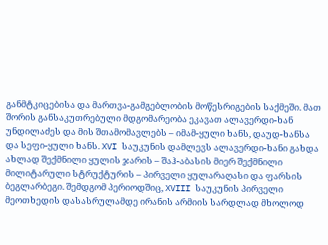განმტკიცებისა და მართვა-გამგებლობის მოწესრიგების საქმეში. მათ შორის განსაკუთრებული მდგომარეობა ეკავათ ალავერდი-ხან უნდილაძეს და მის შთამომავლებს – იმამ-ყული ხანს, დაუდ-ხანსა და სეფი-ყული ხანს. XVI საუკუნის დამლევს ალავერდი-ხანი გახდა ახლად შექმნილი ყულის ჯარის – შაჰ-აბასის მიერ შექმნილი მილიტარული სტრუქტურის – პირველი ყულარაღასი და ფარსის ბეგლარბეგი. შემდგომ პერიოდშიც, XVIII საუკუნის პირველი მეოთხედის დასასრულამდე ირანის არმიის სარდლად მხოლოდ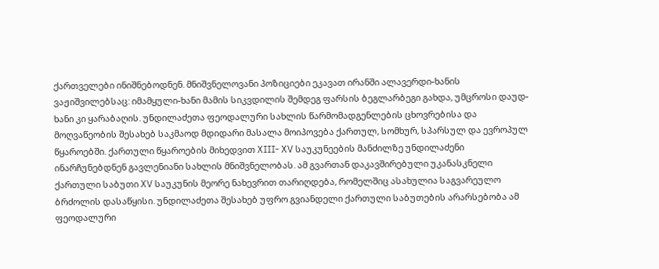ქართველები ინიშნებოდნენ. მნიშვნელოვანი პოზიციები ეკავათ ირანში ალავერდი-ხანის ვაჟიშვილებსაც: იმამყული-ხანი მამის სიკვდილის შემდეგ ფარსის ბეგლარბეგი გახდა, უმცროსი დაუდ-ხანი კი ყარაბაღის. უნდილაძეთა ფეოდალური სახლის წარმომადგენლების ცხოვრებისა და მოღვაწეობის შესახებ საკმაოდ მდიდარი მასალა მოიპოვება ქართულ, სომხურ, სპარსულ და ევროპულ წყაროებში. ქართული წყაროების მიხედვით XIII- XV საუკუნეების მანძილზე უნდილაძენი ინარჩუნებდნენ გავლენიანი სახლის მნიშვნელობას. ამ გვართან დაკავშირებული უკანასკნელი ქართული საბუთი XV საუკუნის მეორე ნახევრით თარიღდება, რომელშიც ასახულია საგვარეულო ბრძოლის დასაწყისი. უნდილაძეთა შესახებ უფრო გვიანდელი ქართული საბუთების არარსებობა ამ ფეოდალური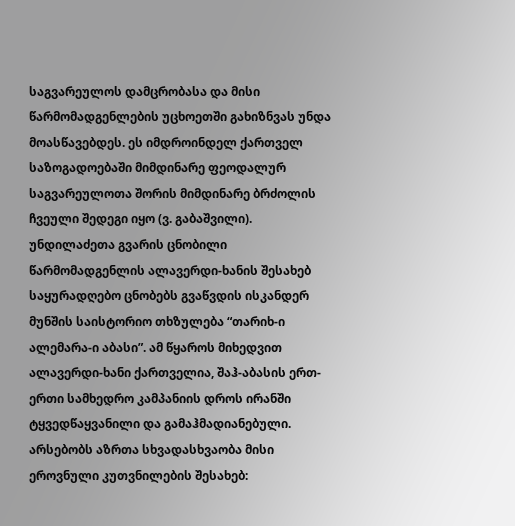საგვარეულოს დამცრობასა და მისი წარმომადგენლების უცხოეთში გახიზნვას უნდა მოასწავებდეს. ეს იმდროინდელ ქართველ საზოგადოებაში მიმდინარე ფეოდალურ საგვარეულოთა შორის მიმდინარე ბრძოლის ჩვეული შედეგი იყო (ვ. გაბაშვილი). უნდილაძეთა გვარის ცნობილი წარმომადგენლის ალავერდი-ხანის შესახებ საყურადღებო ცნობებს გვაწვდის ისკანდერ მუნშის საისტორიო თხზულება “თარიხ-ი ალემარა-ი აბასი”. ამ წყაროს მიხედვით ალავერდი-ხანი ქართველია, შაჰ-აბასის ერთ-ერთი სამხედრო კამპანიის დროს ირანში ტყვედწაყვანილი და გამაჰმადიანებული. არსებობს აზრთა სხვადასხვაობა მისი ეროვნული კუთვნილების შესახებ: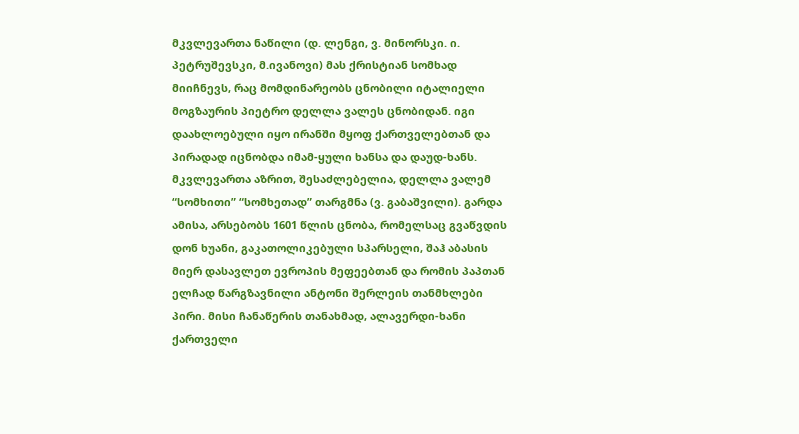მკვლევართა ნაწილი (დ. ლენგი, ვ. მინორსკი. ი. პეტრუშევსკი, მ.ივანოვი) მას ქრისტიან სომხად მიიჩნევს, რაც მომდინარეობს ცნობილი იტალიელი მოგზაურის პიეტრო დელლა ვალეს ცნობიდან. იგი დაახლოებული იყო ირანში მყოფ ქართველებთან და პირადად იცნობდა იმამ-ყული ხანსა და დაუდ-ხანს. მკვლევართა აზრით, შესაძლებელია, დელლა ვალემ “სომხითი” “სომხეთად” თარგმნა (ვ. გაბაშვილი). გარდა ამისა, არსებობს 1601 წლის ცნობა, რომელსაც გვაწვდის დონ ხუანი, გაკათოლიკებული სპარსელი, შაჰ აბასის მიერ დასავლეთ ევროპის მეფეებთან და რომის პაპთან ელჩად წარგზავნილი ანტონი შერლეის თანმხლები პირი. მისი ჩანაწერის თანახმად, ალავერდი-ხანი ქართველი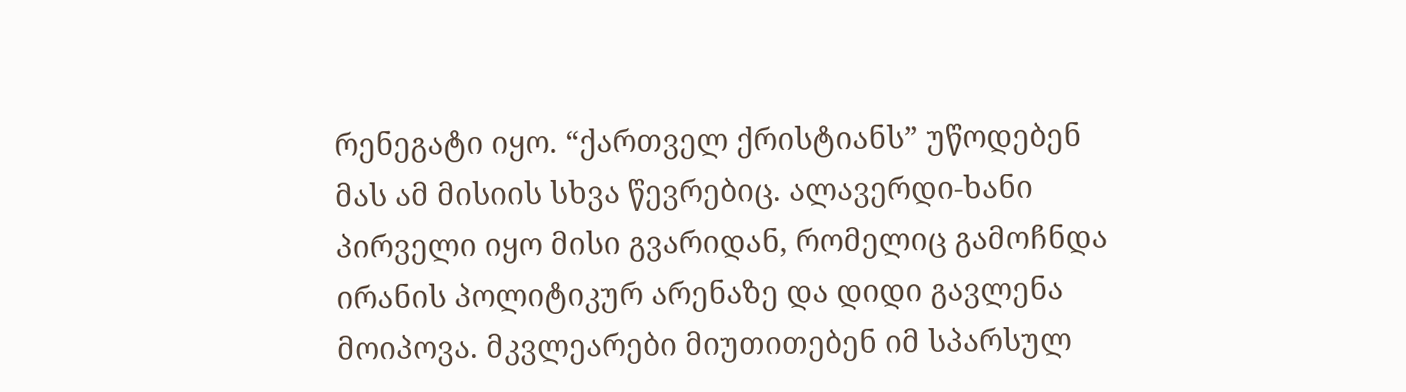რენეგატი იყო. “ქართველ ქრისტიანს” უწოდებენ მას ამ მისიის სხვა წევრებიც. ალავერდი-ხანი პირველი იყო მისი გვარიდან, რომელიც გამოჩნდა ირანის პოლიტიკურ არენაზე და დიდი გავლენა მოიპოვა. მკვლეარები მიუთითებენ იმ სპარსულ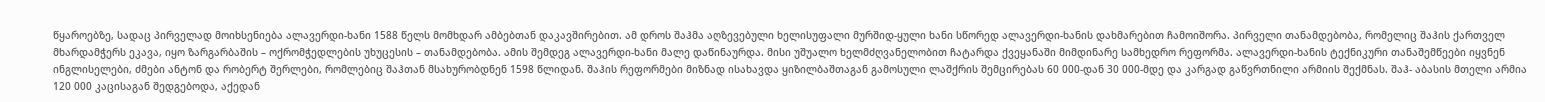წყაროებზე, სადაც პირველად მოიხსენიება ალავერდი-ხანი 1588 წელს მომხდარ ამბებთან დაკავშირებით. ამ დროს შაჰმა აღზევებული ხელისუფალი მურშიდ-ყული ხანი სწორედ ალავერდი-ხანის დახმარებით ჩამოიშორა. პირველი თანამდებობა, რომელიც შაჰის ქართველ მხარდამჭერს ეკავა, იყო ზარგარბაშის – ოქრომჭედლების უხუცესის – თანამდებობა. ამის შემდეგ ალავერდი-ხანი მალე დაწინაურდა. მისი უშუალო ხელმძღვანელობით ჩატარდა ქვეყანაში მიმდინარე სამხედრო რეფორმა. ალავერდი-ხანის ტექნიკური თანაშემწეები იყვნენ ინგლისელები, ძმები ანტონ და რობერტ შერლები, რომლებიც შაჰთან მსახურობდნენ 1598 წლიდან. შაჰის რეფორმები მიზნად ისახავდა ყიზილბაშთაგან გამოსული ლაშქრის შემცირებას 60 000-დან 30 000-მდე და კარგად გაწვრთნილი არმიის შექმნას. შაჰ- აბასის მთელი არმია 120 000 კაცისაგან შედგებოდა, აქედან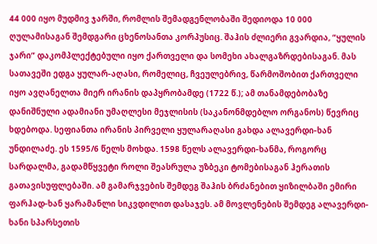44 000 იყო მუდმივ ჯარში, რომლის შემადგენლობაში შედიოდა 10 000 ღულამისაგან შემდგარი ცხენოსანთა კორპუსიც. შაჰის ძლიერი გვარდია, “ყულის ჯარი” დაკომპლექტებული იყო ქართველი და სომეხი ახალგაზრდებისაგან. მას სათავეში ედგა ყულარ-აღასი, რომელიც, ჩვეულებრივ, წარმოშობით ქართველი იყო ავღანელთა მიერ ირანის დაპყრობამდე (1722 წ.); ამ თანამდებობაზე დანიშნული ადამიანი უმაღლესი მეჯლისის (საკანონმდებლო ორგანოს) წევრიც ხდებოდა. სეფიანთა ირანის პირველი ყულარაღასი გახდა ალავერდი-ხან უნდილაძე. ეს 1595/6 წელს მოხდა. 1598 წელს ალავერდი-ხანმა, როგორც სარდალმა, გადამწყვეტი როლი შეასრულა უზბეკი ტომებისაგან ჰერათის გათავისუფლებაში. ამ გამარჯვების შემდეგ შაჰის ბრძანებით ყიზილბაში ემირი ფარჰად-ხან ყარამანლი სიკვდილით დასაჯეს. ამ მოვლენების შემდეგ ალავერდი-ხანი სპარსეთის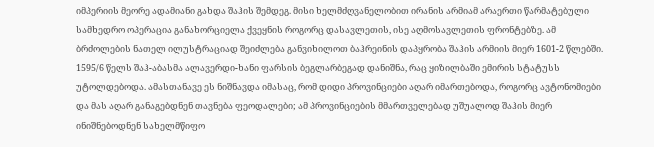იმპერიის მეორე ადამიანი გახდა შაჰის შემდეგ. მისი ხელმძღვანელობით ირანის არმიამ არაერთი წარმატებული სამხედრო ოპერაცია განახორციელა ქვეყნის როგორც დასავლეთის, ისე აღმოსავლეთის ფრონტებზე. ამ ბრძოლების ნათელ ილუსტრაციად შეიძლება განვიხილოთ ბაჰრეინის დაპყრობა შაჰის არმიის მიერ 1601-2 წლებში. 1595/6 წელს შაჰ-აბასმა ალავერდი-ხანი ფარსის ბეგლარბეგად დანიშნა, რაც ყიზილბაში ემირის სტატუსს უტოლდებოდა. ამასთანავე ეს ნიშნავდა იმასაც, რომ დიდი პროვინციები აღარ იმართებოდა, როგორც ავტონომიები და მას აღარ განაგებდნენ თავნება ფეოდალები; ამ პროვინციების მმართველებად უშუალოდ შაჰის მიერ ინიშნებოდნენ სახელმწიფო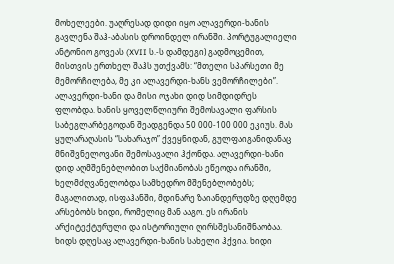მოხელეები. უაღრესად დიდი იყო ალავერდი-ხანის გავლენა შაჰ-აბასის დროინდელ ირანში. პორტუგალიელი ანტონიო გოვეას (XVII ს.-ს დამდეგი) გადმოცემით, მისთვის ერთხელ შაჰს უთქვამს: “მთელი სპარსეთი მე მემორჩილება, მე კი ალავერდი-ხანს ვემორჩილები”. ალავერდი-ხანი და მისი ოჯახი დიდ სიმდიდრეს ფლობდა. ხანის ყოველწლიური შემოსავალი ფარსის საბეგლარბეგოდან შეადგენდა 50 000-100 000 ეკიუს. მას ყულარაღასის “სახარაჯო” ქვეყნიდან, გულფაიგანიდანაც მნიშვნელოვანი შემოსავალი ჰქონდა. ალავერდი-ხანი დიდ აღმშენებლობით საქმიანობას ეწეოდა ირანში, ხელმძღვანელობდა სამხედრო მშენებლობებს; მაგალითად, ისფაჰანში, მდინარე ზაიანდერუდზე დღემდე არსებობს ხიდი, რომელიც მან ააგო. ეს ირანის არქიტექტურული და ისტორიული ღირსშესანიშნაობაა. ხიდს დღესაც ალავერდი-ხანის სახელი ჰქვია. ხიდი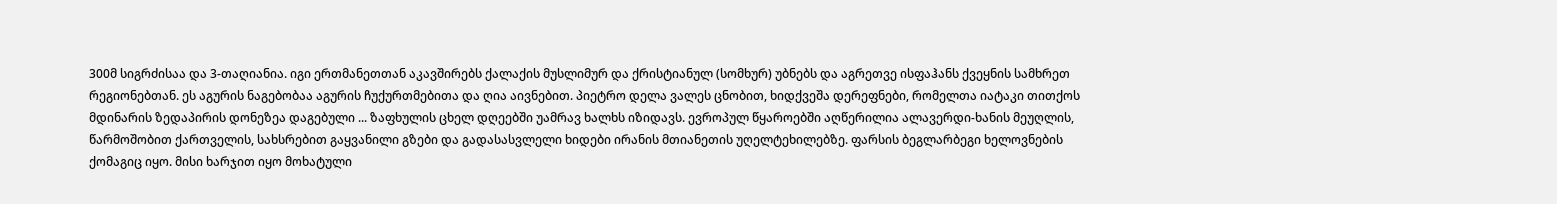300მ სიგრძისაა და 3-თაღიანია. იგი ერთმანეთთან აკავშირებს ქალაქის მუსლიმურ და ქრისტიანულ (სომხურ) უბნებს და აგრეთვე ისფაჰანს ქვეყნის სამხრეთ რეგიონებთან. ეს აგურის ნაგებობაა აგურის ჩუქურთმებითა და ღია აივნებით. პიეტრო დელა ვალეს ცნობით, ხიდქვეშა დერეფნები, რომელთა იატაკი თითქოს მდინარის ზედაპირის დონეზეა დაგებული ... ზაფხულის ცხელ დღეებში უამრავ ხალხს იზიდავს. ევროპულ წყაროებში აღწერილია ალავერდი-ხანის მეუღლის, წარმოშობით ქართველის, სახსრებით გაყვანილი გზები და გადასასვლელი ხიდები ირანის მთიანეთის უღელტეხილებზე. ფარსის ბეგლარბეგი ხელოვნების ქომაგიც იყო. მისი ხარჯით იყო მოხატული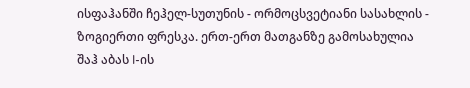ისფაჰანში ჩეჰელ-სუთუნის - ორმოცსვეტიანი სასახლის - ზოგიერთი ფრესკა. ერთ-ერთ მათგანზე გამოსახულია შაჰ აბას I-ის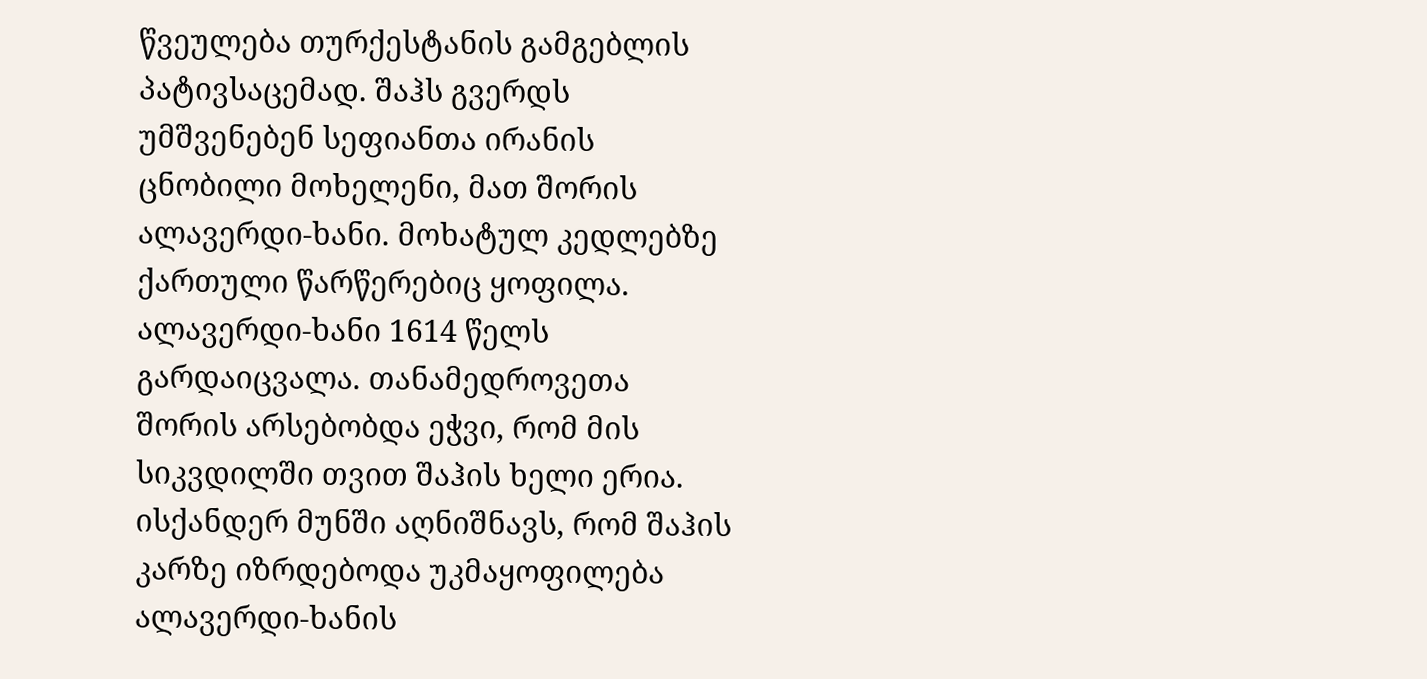წვეულება თურქესტანის გამგებლის პატივსაცემად. შაჰს გვერდს უმშვენებენ სეფიანთა ირანის ცნობილი მოხელენი, მათ შორის ალავერდი-ხანი. მოხატულ კედლებზე ქართული წარწერებიც ყოფილა. ალავერდი-ხანი 1614 წელს გარდაიცვალა. თანამედროვეთა შორის არსებობდა ეჭვი, რომ მის სიკვდილში თვით შაჰის ხელი ერია. ისქანდერ მუნში აღნიშნავს, რომ შაჰის კარზე იზრდებოდა უკმაყოფილება ალავერდი-ხანის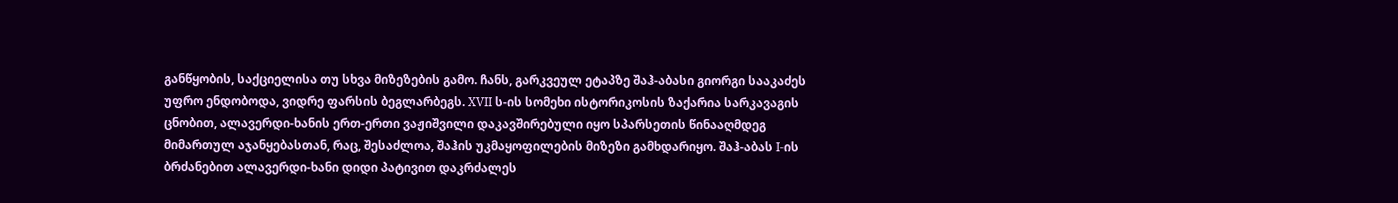განწყობის, საქციელისა თუ სხვა მიზეზების გამო. ჩანს, გარკვეულ ეტაპზე შაჰ-აბასი გიორგი სააკაძეს უფრო ენდობოდა, ვიდრე ფარსის ბეგლარბეგს. XVII ს-ის სომეხი ისტორიკოსის ზაქარია სარკავაგის ცნობით, ალავერდი-ხანის ერთ-ერთი ვაჟიშვილი დაკავშირებული იყო სპარსეთის წინააღმდეგ მიმართულ აჯანყებასთან, რაც, შესაძლოა, შაჰის უკმაყოფილების მიზეზი გამხდარიყო. შაჰ-აბას I-ის ბრძანებით ალავერდი-ხანი დიდი პატივით დაკრძალეს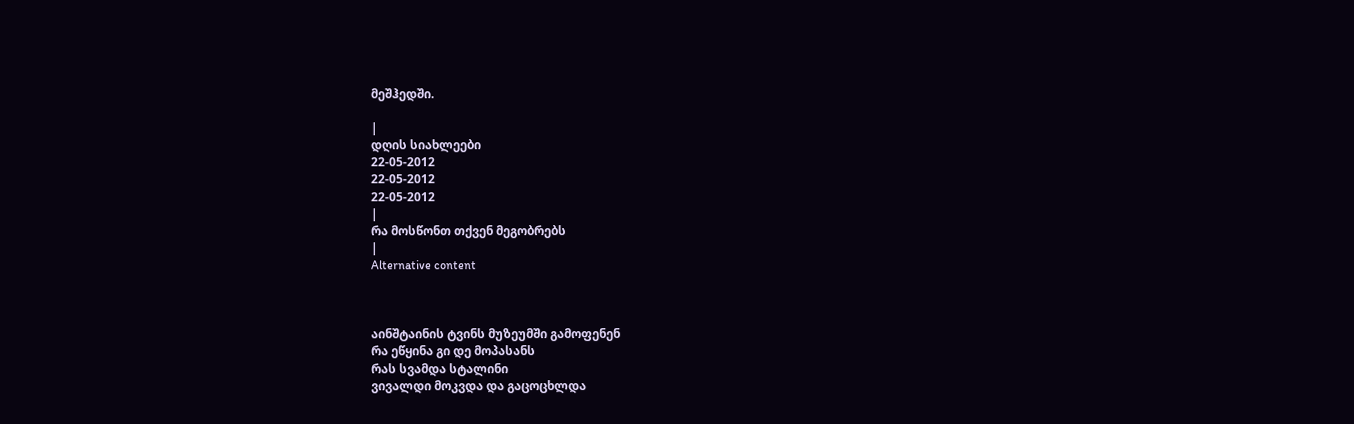მეშჰედში.

|
დღის სიახლეები
22-05-2012
22-05-2012
22-05-2012
|
რა მოსწონთ თქვენ მეგობრებს
|
Alternative content



აინშტაინის ტვინს მუზეუმში გამოფენენ
რა ეწყინა გი დე მოპასანს
რას სვამდა სტალინი
ვივალდი მოკვდა და გაცოცხლდა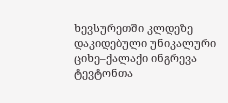ხევსურეთში კლდეზე დაკიდებული უნიკალური ციხე–ქალაქი ინგრევა
ტევტონთა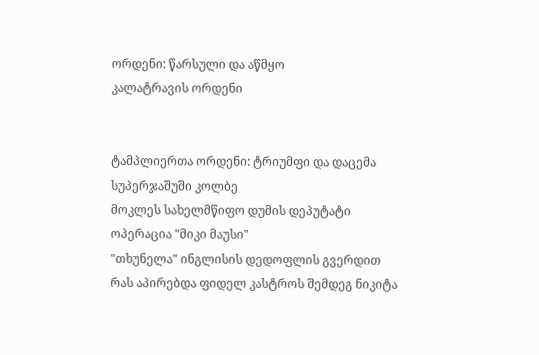ორდენი: წარსული და აწმყო
კალატრავის ორდენი


ტამპლიერთა ორდენი: ტრიუმფი და დაცემა
სუპერჯაშუში კოლბე
მოკლეს სახელმწიფო დუმის დეპუტატი
ოპერაცია "მიკი მაუსი"
"თხუნელა" ინგლისის დედოფლის გვერდით
რას აპირებდა ფიდელ კასტროს შემდეგ ნიკიტა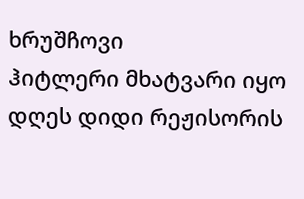ხრუშჩოვი
ჰიტლერი მხატვარი იყო
დღეს დიდი რეჟისორის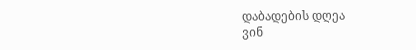დაბადების დღეა
ვინ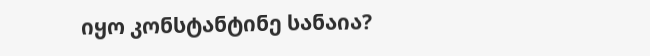იყო კონსტანტინე სანაია?